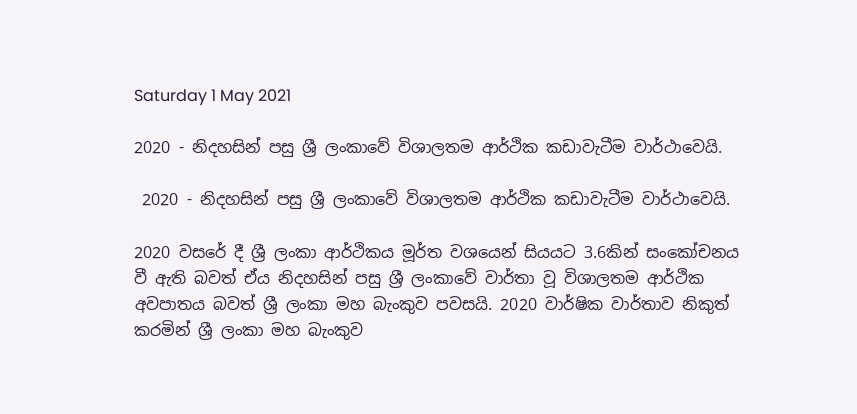Saturday 1 May 2021

2020 - නිදහසින් පසු ශ්‍රී ලංකාවේ විශාලතම ආර්ථික කඩාවැටීම වාර්ථාවෙයි.

 2020 - නිදහසින් පසු ශ්‍රී ලංකාවේ විශාලතම ආර්ථික කඩාවැටීම වාර්ථාවෙයි.

2020 වසරේ දී ශ්‍රී ලංකා ආර්ථිකය මූර්ත වශයෙන් සියයට 3.6කින් සංකෝචනය වී ඇති බවත් ඒය නිදහසින් පසු ශ්‍රී ලංකාවේ වාර්තා වූ විශාලතම ආර්ථික අවපාතය බවත් ශ්‍රී ලංකා මහ බැංකුව පවසයි. 2020 වාර්ෂික වාර්තාව නිකුත් කරමින් ශ්‍රී ලංකා මහ බැංකුව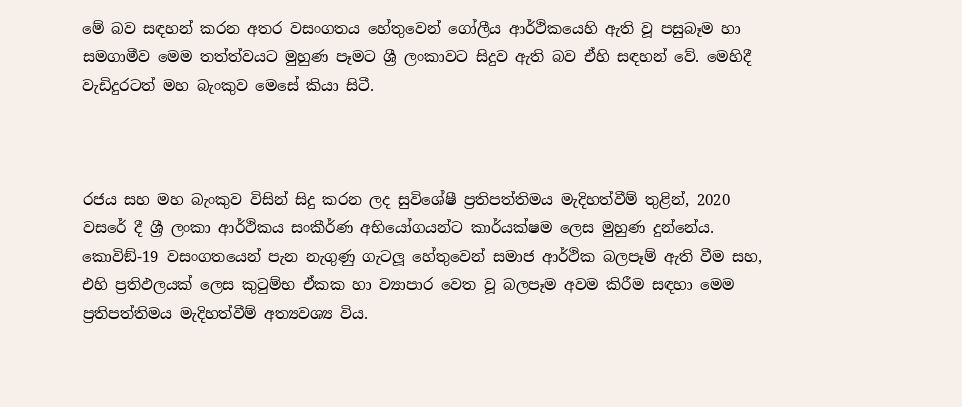මේ බව සඳහන් කරන අතර වසංගතය හේතුවෙන් ගෝලීය ආර්ථිකයෙහි ඇති වූ පසුබෑම හා සමගාමීව මෙම තත්ත්වයට මුහුණ පෑමට ශ්‍රී ලංකාවට සිදුව ඇති බව ඒහි සඳහන් වේ. මෙහිදී වැඩිදුරටත් මහ බැංකුව මෙසේ කියා සිටී.



රජය සහ මහ බැංකුව විසින් සිදු කරන ලද සුවිශේෂී ප්‍රතිපත්තිමය මැදිහත්වීම් තුළින්, 2020 වසරේ දී ශ්‍රී ලංකා ආර්ථිකය සංකීර්ණ අභියෝගයන්ට කාර්යක්ෂම ලෙස මුහුණ දුන්නේය. කොවිඞ්-19 වසංගතයෙන් පැන නැගුණු ගැටලූ හේතුවෙන් සමාජ ආර්ථික බලපෑම් ඇති වීම සහ, එහි ප්‍රතිඵලයක් ලෙස කුටුම්භ ඒකක හා ව්‍යාපාර වෙත වූ බලපෑම අවම කිරීම සඳහා මෙම ප්‍රතිපත්තිමය මැදිහත්වීම් අත්‍යවශ්‍ය විය.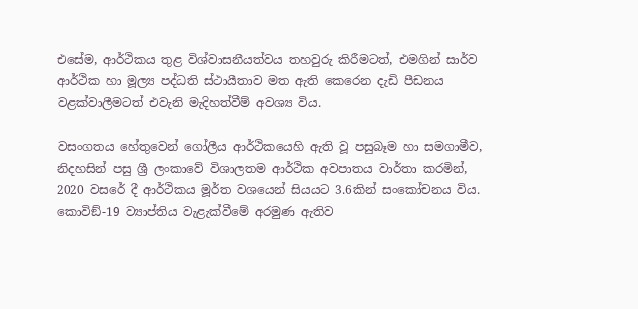එසේම, ආර්ථිකය තුළ විශ්වාසනීයත්වය තහවුරු කිරීමටත්, එමගින් සාර්ව ආර්ථික හා මූල්‍ය පද්ධති ස්ථායීතාව මත ඇති කෙරෙන දැඩි පීඩනය වළක්වාලීමටත් එවැනි මැදිහත්වීම් අවශ්‍ය විය.

වසංගතය හේතුවෙන් ගෝලීය ආර්ථිකයෙහි ඇති වූ පසුබෑම හා සමගාමීව, නිදහසින් පසු ශ්‍රී ලංකාවේ විශාලතම ආර්ථික අවපාතය වාර්තා කරමින්, 2020 වසරේ දී ආර්ථිකය මූර්ත වශයෙන් සියයට 3.6කින් සංකෝචනය විය. කොවිඞ්-19 ව්‍යාප්තිය වැළැක්වීමේ අරමුණ ඇතිව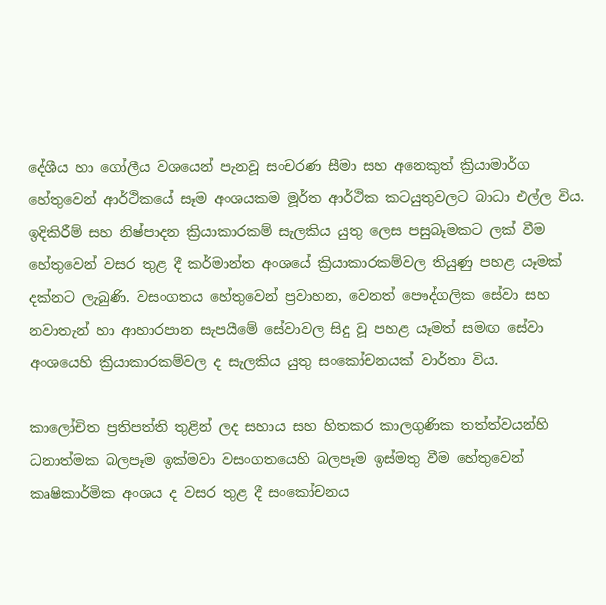දේශීය හා ගෝලීය වශයෙන් පැනවූ සංචරණ සීමා සහ අනෙකුත් ක්‍රියාමාර්ග හේතුවෙන් ආර්ථිකයේ සෑම අංශයකම මූර්ත ආර්ථික කටයුතුවලට බාධා එල්ල විය. ඉදිකිරීම් සහ නිෂ්පාදන ක්‍රියාකාරකම් සැලකිය යුතු ලෙස පසුබෑමකට ලක් වීම හේතුවෙන් වසර තුළ දී කර්මාන්ත අංශයේ ක්‍රියාකාරකම්වල තියුණු පහළ යෑමක් දක්නට ලැබුණි. වසංගතය හේතුවෙන් ප්‍රවාහන, වෙනත් පෞද්ගලික සේවා සහ නවාතැන් හා ආහාරපාන සැපයීමේ සේවාවල සිදු වූ පහළ යෑමත් සමඟ සේවා අංශයෙහි ක්‍රියාකාරකම්වල ද සැලකිය යුතු සංකෝචනයක් වාර්තා විය.

කාලෝචිත ප්‍රතිපත්ති තුළින් ලද සහාය සහ හිතකර කාලගුණික තත්ත්වයන්හි ධනාත්මක බලපෑම ඉක්මවා වසංගතයෙහි බලපෑම ඉස්මතු වීම හේතුවෙන් කෘෂිකාර්මික අංශය ද වසර තුළ දී සංකෝචනය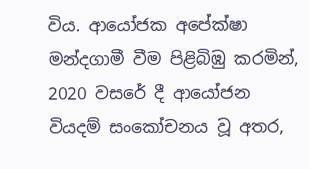විය. ආයෝජක අපේක්ෂා මන්දගාමී වීම පිළිබිඹු කරමින්, 2020 වසරේ දී ආයෝජන වියදම් සංකෝචනය වූ අතර,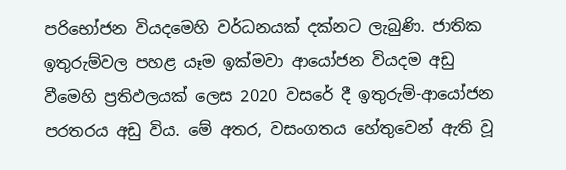පරිභෝජන වියදමෙහි වර්ධනයක් දක්නට ලැබුණි. ජාතික ඉතුරුම්වල පහළ යෑම ඉක්මවා ආයෝජන වියදම අඩු වීමෙහි ප්‍රතිඵලයක් ලෙස 2020 වසරේ දී ඉතුරුම්-ආයෝජන පරතරය අඩු විය. මේ අතර, වසංගතය හේතුවෙන් ඇති වූ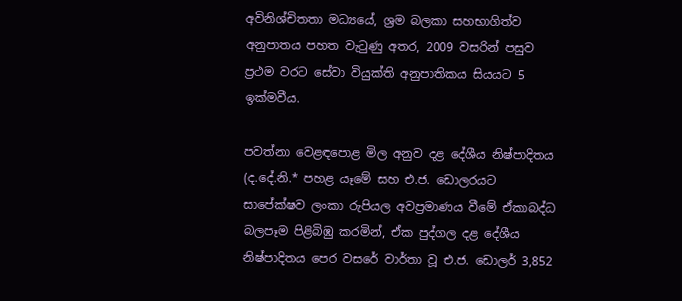අවිනිශ්චිතතා මධ්‍යයේ, ශ්‍රම බලකා සහභාගිත්ව අනුපාතය පහත වැටුණු අතර, 2009 වසරින් පසුව ප්‍රථම වරට සේවා වියුක්ති අනුපාතිකය සියයට 5 ඉක්මවීය.

පවත්නා වෙළඳපොළ මිල අනුව දළ දේශීය නිෂ්පාදිතය (ද.දේ.නි.* පහළ යෑමේ සහ එ.ජ. ඩොලරයට සාපේක්ෂව ලංකා රුපියල අවප්‍රමාණය වීමේ ඒකාබද්ධ බලපෑම පිළිබිඹු කරමින්, ඒක පුද්ගල දළ දේශීය නිෂ්පාදිතය පෙර වසරේ වාර්තා වූ එ.ජ. ඩොලර් 3,852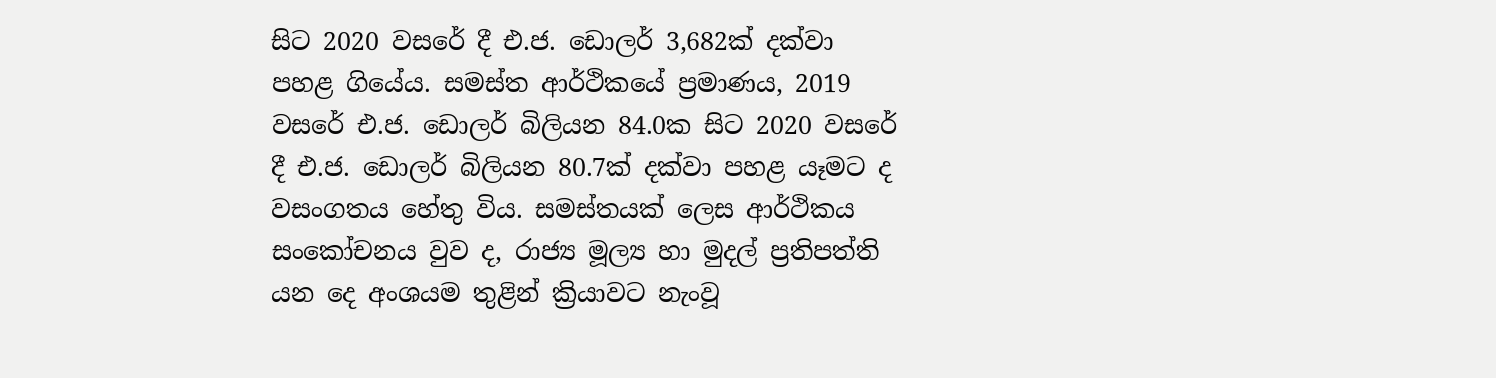සිට 2020 වසරේ දී එ.ජ. ඩොලර් 3,682ක් දක්වා පහළ ගියේය. සමස්ත ආර්ථිකයේ ප්‍රමාණය, 2019 වසරේ එ.ජ. ඩොලර් බිලියන 84.0ක සිට 2020 වසරේ දී එ.ජ. ඩොලර් බිලියන 80.7ක් දක්වා පහළ යෑමට ද වසංගතය හේතු විය. සමස්තයක් ලෙස ආර්ථිකය සංකෝචනය වුව ද, රාජ්‍ය මූල්‍ය හා මුදල් ප්‍රතිපත්ති යන දෙ අංශයම තුළින් ක්‍රියාවට නැංවූ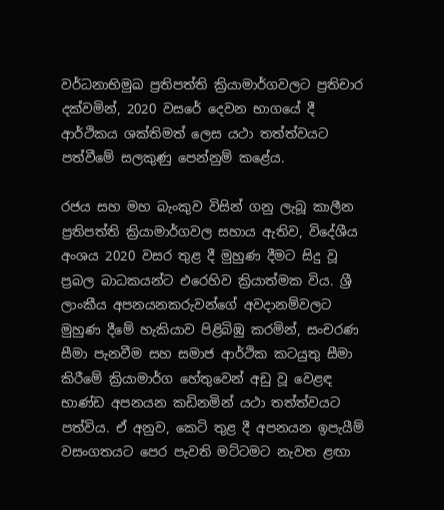වර්ධනාභිමුඛ ප්‍රතිපත්ති ක්‍රියාමාර්ගවලට ප්‍රතිචාර දක්වමින්, 2020 වසරේ දෙවන භාගයේ දී ආර්ථිකය ශක්තිමත් ලෙස යථා තත්ත්වයට පත්වීමේ සලකුණු පෙන්නුම් කළේය.

රජය සහ මහ බැංකුව විසින් ගනු ලැබූ කාලීන ප්‍රතිපත්ති ක්‍රියාමාර්ගවල සහාය ඇතිව, විදේශීය අංශය 2020 වසර තුළ දී මුහුණ දීමට සිදු වූ ප්‍රබල බාධකයන්ට එරෙහිව ක්‍රියාත්මක විය. ශ්‍රී ලාංකීය අපනයනකරුවන්ගේ අවදානම්වලට මුහුණ දීමේ හැකියාව පිළිබිඹු කරමින්, සංචරණ සීමා පැනවීම සහ සමාජ ආර්ථික කටයුතු සීමා කිරීමේ ක්‍රියාමාර්ග හේතුවෙන් අඩු වූ වෙළඳ භාණ්ඩ අපනයන කඩිනමින් යථා තත්ත්වයට පත්විය. ඒ අනුව, කෙටි තුළ දී අපනයන ඉපැයීම් වසංගතයට පෙර පැවති මට්ටමට නැවත ළඟා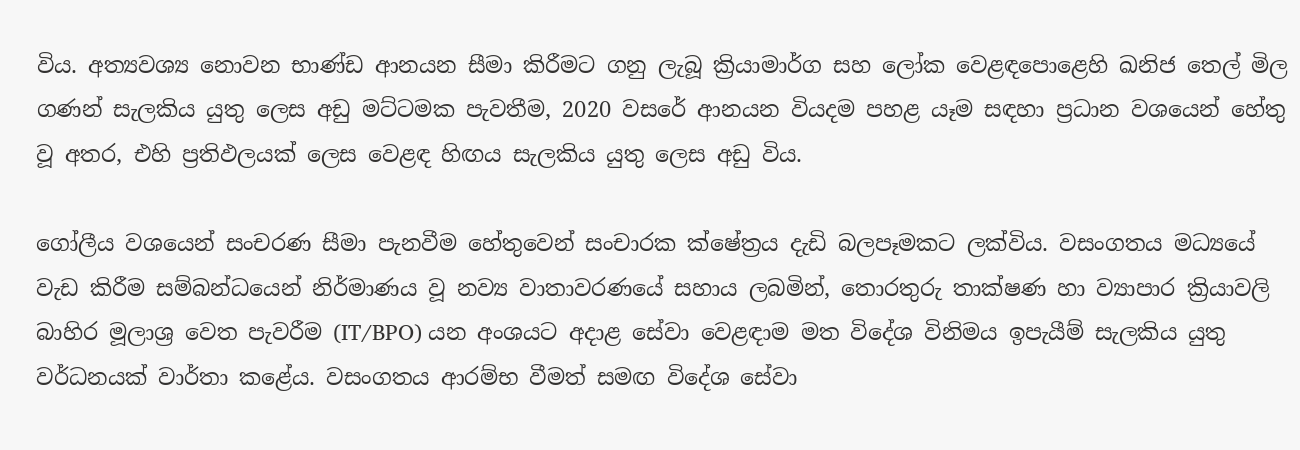විය. අත්‍යවශ්‍ය නොවන භාණ්ඩ ආනයන සීමා කිරීමට ගනු ලැබූ ක්‍රියාමාර්ග සහ ලෝක වෙළඳපොළෙහි ඛනිජ තෙල් මිල ගණන් සැලකිය යුතු ලෙස අඩු මට්ටමක පැවතීම, 2020 වසරේ ආනයන වියදම පහළ යෑම සඳහා ප්‍රධාන වශයෙන් හේතු වූ අතර, එහි ප්‍රතිඵලයක් ලෙස වෙළඳ හිඟය සැලකිය යුතු ලෙස අඩු විය.

ගෝලීය වශයෙන් සංචරණ සීමා පැනවීම හේතුවෙන් සංචාරක ක්ෂේත්‍රය දැඩි බලපෑමකට ලක්විය. වසංගතය මධ්‍යයේ වැඩ කිරීම සම්බන්ධයෙන් නිර්මාණය වූ නව්‍ය වාතාවරණයේ සහාය ලබමින්, තොරතුරු තාක්ෂණ හා ව්‍යාපාර ක්‍රියාවලි බාහිර මූලාශ්‍ර වෙත පැවරීම (IT/BPO) යන අංශයට අදාළ සේවා වෙළඳාම මත විදේශ විනිමය ඉපැයීම් සැලකිය යුතු වර්ධනයක් වාර්තා කළේය. වසංගතය ආරම්භ වීමත් සමඟ විදේශ සේවා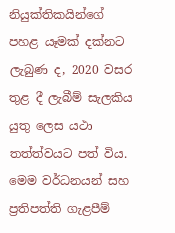නියුක්තිකයින්ගේ පහළ යෑමක් දක්නට ලැබුණ ද, 2020 වසර තුළ දී ලැබීම් සැලකිය යුතු ලෙස යථා තත්ත්වයට පත් විය. මෙම වර්ධනයන් සහ ප්‍රතිපත්ති ගැළපීම්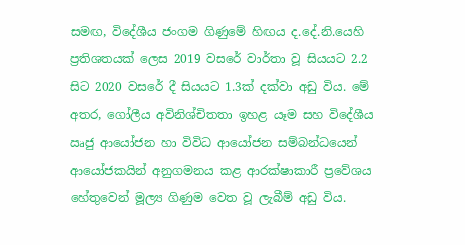සමඟ, විදේශීය ජංගම ගිණුමේ හිඟය ද.දේ.නි.යෙහි ප්‍රතිශතයක් ලෙස 2019 වසරේ වාර්තා වූ සියයට 2.2 සිට 2020 වසරේ දී සියයට 1.3ක් දක්වා අඩු විය. මේ අතර, ගෝලීය අවිනිශ්චිතතා ඉහළ යෑම සහ විදේශීය ඍජු ආයෝජන හා විවිධ ආයෝජන සම්බන්ධයෙන් ආයෝජකයින් අනුගමනය කළ ආරක්ෂාකාරී ප්‍රවේශය හේතුවෙන් මූල්‍ය ගිණුම වෙත වූ ලැබීම් අඩු විය.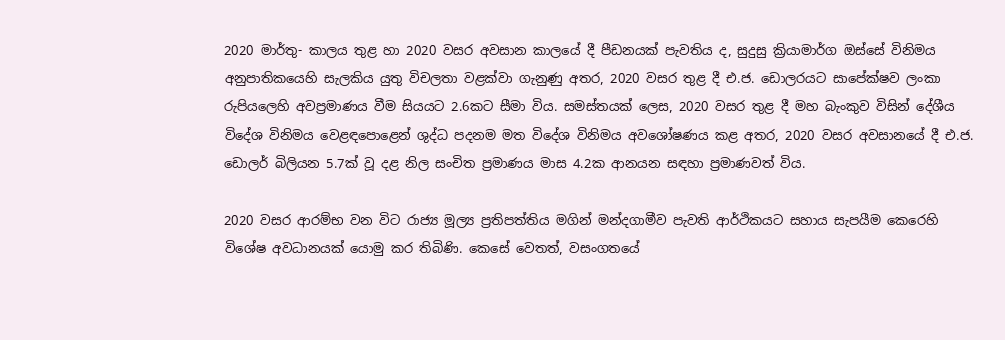2020 මාර්තු- කාලය තුළ හා 2020 වසර අවසාන කාලයේ දී පීඩනයක් පැවතිය ද, සුදුසු ක්‍රියාමාර්ග ඔස්සේ විනිමය අනුපාතිකයෙහි සැලකිය යුතු විචලතා වළක්වා ගැනුණු අතර, 2020 වසර තුළ දී එ.ජ. ඩොලරයට සාපේක්ෂව ලංකා රුපියලෙහි අවප්‍රමාණය වීම සියයට 2.6කට සීමා විය. සමස්තයක් ලෙස, 2020 වසර තුළ දී මහ බැංකුව විසින් දේශීය විදේශ විනිමය වෙළඳපොළෙන් ශුද්ධ පදනම මත විදේශ විනිමය අවශෝෂණය කළ අතර, 2020 වසර අවසානයේ දී එ.ජ. ඩොලර් බිලියන 5.7ක් වූ දළ නිල සංචිත ප්‍රමාණය මාස 4.2ක ආනයන සඳහා ප්‍රමාණවත් විය.

2020 වසර ආරම්භ වන විට රාජ්‍ය මූල්‍ය ප්‍රතිපත්තිය මගින් මන්දගාමීව පැවති ආර්ථිකයට සහාය සැපයීම කෙරෙහි විශේෂ අවධානයක් යොමු කර තිබිණි. කෙසේ වෙතත්, වසංගතයේ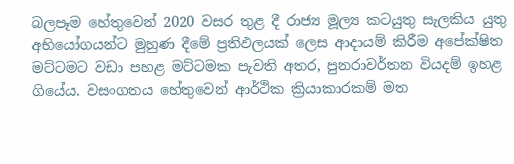බලපෑම හේතුවෙන් 2020 වසර තුළ දී රාජ්‍ය මූල්‍ය කටයුතු සැලකිය යුතු අභියෝගයන්ට මුහුණ දීමේ ප්‍රතිඵලයක් ලෙස ආදායම් කිරීම අපේක්ෂිත මට්ටමට වඩා පහළ මට්ටමක පැවති අතර, පුනරාවර්තන වියදම් ඉහළ ගියේය. වසංගතය හේතුවෙන් ආර්ථික ක්‍රියාකාරකම් මත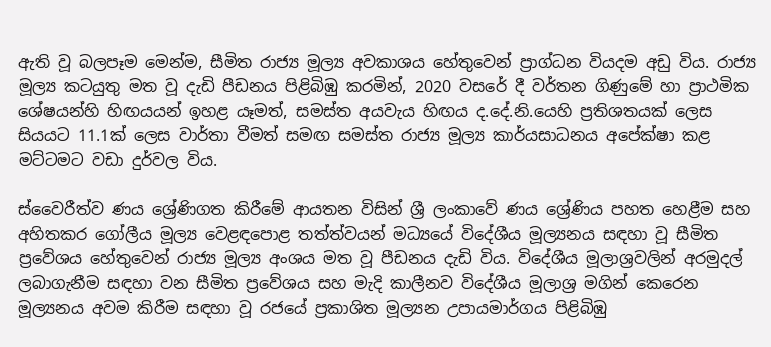ඇති වූ බලපෑම මෙන්ම, සීමිත රාජ්‍ය මූල්‍ය අවකාශය හේතුවෙන් ප්‍රාග්ධන වියදම අඩු විය. රාජ්‍ය මූල්‍ය කටයුතු මත වූ දැඩි පීඩනය පිළිබිඹු කරමින්, 2020 වසරේ දී වර්තන ගිණුමේ හා ප්‍රාථමික ශේෂයන්හි හිඟයයන් ඉහළ යෑමත්, සමස්ත අයවැය හිඟය ද.දේ.නි.යෙහි ප්‍රතිශතයක් ලෙස සියයට 11.1ක් ලෙස වාර්තා වීමත් සමඟ සමස්ත රාජ්‍ය මූල්‍ය කාර්යසාධනය අපේක්ෂා කළ මට්ටමට වඩා දුර්වල විය.

ස්වෛරීත්ව ණය ශ්‍රේණිගත කිරීමේ ආයතන විසින් ශ්‍රී ලංකාවේ ණය ශ්‍රේණිය පහත හෙළීම සහ අහිතකර ගෝලීය මූල්‍ය වෙළඳපොළ තත්ත්වයන් මධ්‍යයේ විදේශීය මූල්‍යනය සඳහා වූ සීමිත ප්‍රවේශය හේතුවෙන් රාජ්‍ය මූල්‍ය අංශය මත වූ පීඩනය දැඩි විය. විදේශීය මූලාශ්‍රවලින් අරමුදල් ලබාගැනීම සඳහා වන සීමිත ප්‍රවේශය සහ මැදි කාලීනව විදේශීය මූලාශ්‍ර මගින් කෙරෙන මූල්‍යනය අවම කිරීම සඳහා වූ රජයේ ප්‍රකාශිත මූල්‍යන උපායමාර්ගය පිළිබිඹු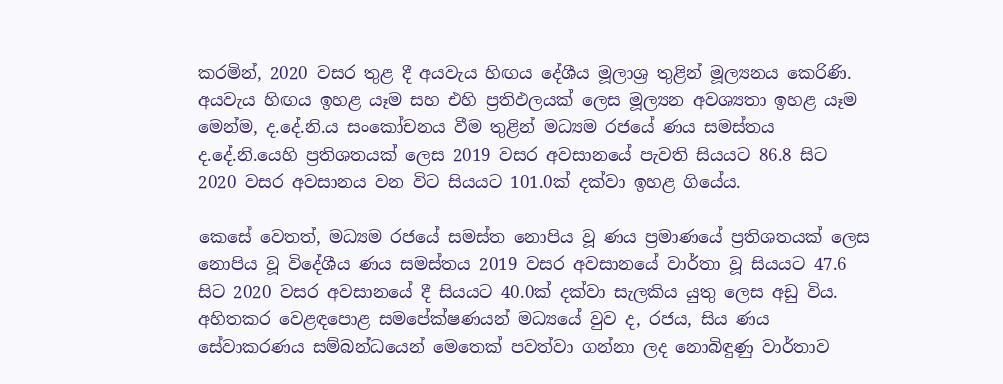කරමින්, 2020 වසර තුළ දී අයවැය හිඟය දේශීය මූලාශ්‍ර තුළින් මූල්‍යනය කෙරිණි. අයවැය හිඟය ඉහළ යෑම සහ එහි ප්‍රතිඵලයක් ලෙස මූල්‍යන අවශ්‍යතා ඉහළ යෑම මෙන්ම, ද.දේ.නි.ය සංකෝචනය වීම තුළින් මධ්‍යම රජයේ ණය සමස්තය ද.දේ.නි.යෙහි ප්‍රතිශතයක් ලෙස 2019 වසර අවසානයේ පැවති සියයට 86.8 සිට 2020 වසර අවසානය වන විට සියයට 101.0ක් දක්වා ඉහළ ගියේය.

කෙසේ වෙතත්, මධ්‍යම රජයේ සමස්ත නොපිය වූ ණය ප්‍රමාණයේ ප්‍රතිශතයක් ලෙස නොපිය වූ විදේශීය ණය සමස්තය 2019 වසර අවසානයේ වාර්තා වූ සියයට 47.6 සිට 2020 වසර අවසානයේ දී සියයට 40.0ක් දක්වා සැලකිය යුතු ලෙස අඩු විය. අහිතකර වෙළඳපොළ සමපේක්ෂණයන් මධ්‍යයේ වුව ද, රජය, සිය ණය සේවාකරණය සම්බන්ධයෙන් මෙතෙක් පවත්වා ගන්නා ලද නොබිඳුණු වාර්තාව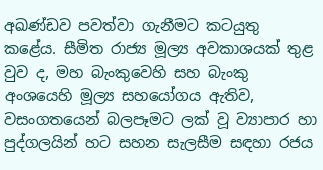අඛණ්ඩව පවත්වා ගැනීමට කටයුතු කළේය. සීමිත රාජ්‍ය මූල්‍ය අවකාශයක් තුළ වුව ද, මහ බැංකුවෙහි සහ බැංකු අංශයෙහි මූල්‍ය සහයෝගය ඇතිව, වසංගතයෙන් බලපෑමට ලක් වූ ව්‍යාපාර හා පුද්ගලයින් හට සහන සැලසීම සඳහා රජය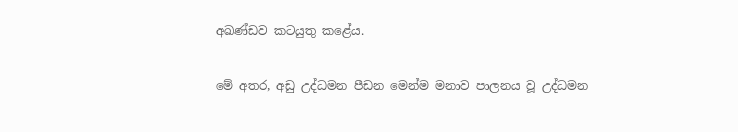අඛණ්ඩව කටයුතු කළේය.

මේ අතර, අඩු උද්ධමන පීඩන මෙන්ම මනාව පාලනය වූ උද්ධමන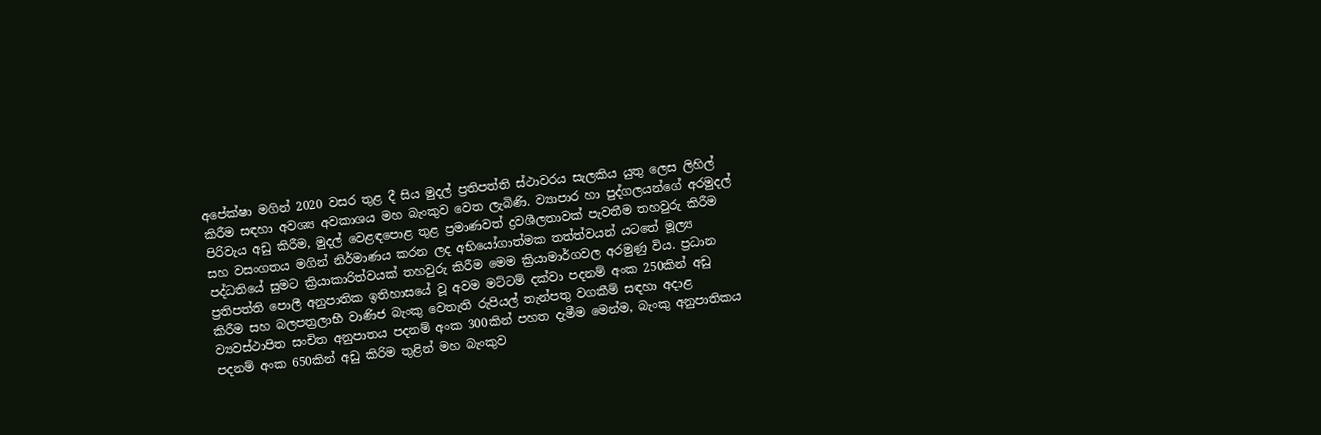අපේක්ෂා මගින් 2020 වසර තුළ දී සිය මුදල් ප්‍රතිපත්ති ස්ථාවරය සැලකිය යුතු ලෙස ලිහිල් කිරීම සඳහා අවශ්‍ය අවකාශය මහ බැංකුව වෙත ලැබිණි. ව්‍යාපාර හා පුද්ගලයන්ගේ අරමුදල් පිරිවැය අඩු කිරීම, මුදල් වෙළඳපොළ තුළ ප්‍රමාණවත් ද්‍රවශීලතාවක් පැවතීම තහවුරු කිරීම සහ වසංගතය මගින් නිර්මාණය කරන ලද අභියෝගාත්මක තත්ත්වයන් යටතේ මූල්‍ය පද්ධතියේ සුමට ක්‍රියාකාරිත්වයක් තහවුරු කිරීම මෙම ක්‍රියාමාර්ගවල අරමුණු විය. ප්‍රධාන ප්‍රතිපත්ති පොලී අනුපාතික ඉතිහාසයේ වූ අවම මට්ටම් දක්වා පදනම් අංක 250කින් අඩු කිරීම සහ බලපත්‍රලාභී වාණිජ බැංකු වෙතැති රුපියල් තැන්පතු වගකීම් සඳහා අදාළ ව්‍යවස්ථාපිත සංචිත අනුපාතය පදනම් අංක 300කින් පහත දැමීම මෙන්ම, බැංකු අනුපාතිකය පදනම් අංක 650කින් අඩු කිරිම තුළින් මහ බැංකුව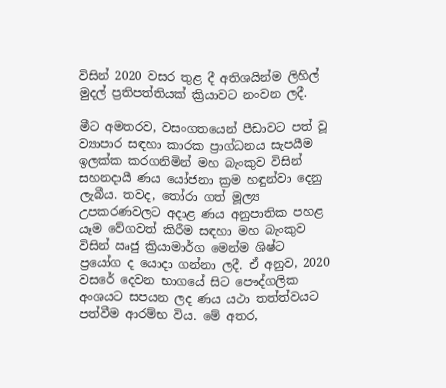විසින් 2020 වසර තුළ දී අතිශයින්ම ලිහිල් මුදල් ප්‍රතිපත්තියක් ක්‍රියාවට නංවන ලදී.

මීට අමතරව, වසංගතයෙන් පීඩාවට පත් වූ ව්‍යාපාර සඳහා කාරක ප්‍රාග්ධනය සැපයීම ඉලක්ක කරගනිමින් මහ බැංකුව විසින් සහනදායී ණය යෝජනා ක්‍රම හඳුන්වා දෙනු ලැබීය. තවද, තෝරා ගත් මූල්‍ය උපකරණවලට අදාළ ණය අනුපාතික පහළ යෑම වේගවත් කිරීම සඳහා මහ බැංකුව විසින් ඍජු ක්‍රියාමාර්ග මෙන්ම ශිෂ්ට ප්‍රයෝග ද යොදා ගන්නා ලදී. ඒ අනුව, 2020 වසරේ දෙවන භාගයේ සිට පෞද්ගලික අංශයට සපයන ලද ණය යථා තත්ත්වයට පත්වීම ආරම්භ විය. මේ අතර,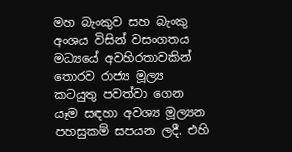මහ බැංකුව සහ බැංකු අංශය විසින් වසංගතය මධ්‍යයේ අවහිරතාවකින් තොරව රාජ්‍ය මූල්‍ය කටයුතු පවත්වා ගෙන යෑම සඳහා අවශ්‍ය මූල්‍යන පහසුකම් සපයන ලදී. එහි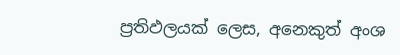ප්‍රතිඵලයක් ලෙස, අනෙකුත් අංශ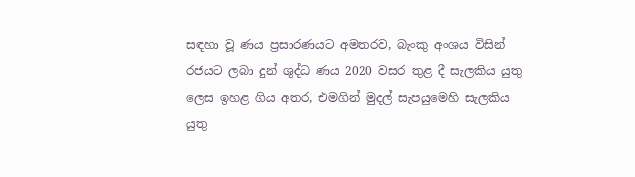සඳහා වූ ණය ප්‍රසාරණයට අමතරව, බැංකු අංශය විසින් රජයට ලබා දුන් ශුද්ධ ණය 2020 වසර තුළ දී සැලකිය යුතු ලෙස ඉහළ ගිය අතර, එමගින් මුදල් සැපයුමෙහි සැලකිය යුතු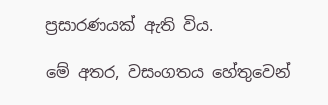ප්‍රසාරණයක් ඇති විය.

මේ අතර, වසංගතය හේතුවෙන්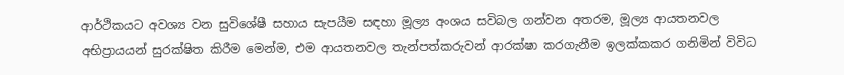ආර්ථිකයට අවශ්‍ය වන සුවිශේෂී සහාය සැපයීම සඳහා මූල්‍ය අංශය සවිබල ගන්වන අතරම, මූල්‍ය ආයතනවල අභිප්‍රායයන් සුරක්ෂිත කිරීම මෙන්ම, එම ආයතනවල තැන්පත්කරුවන් ආරක්ෂා කරගැනීම ඉලක්කකර ගනිමින් විවිධ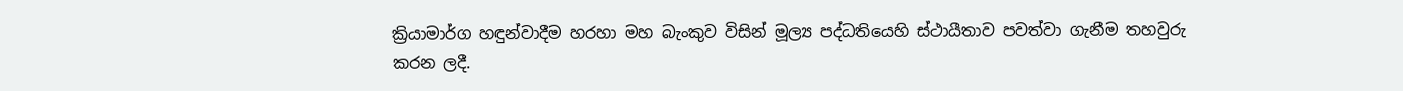ක්‍රියාමාර්ග හඳුන්වාදීම හරහා මහ බැංකුව විසින් මූල්‍ය පද්ධතියෙහි ස්ථායීතාව පවත්වා ගැනීම තහවුරු කරන ලදී.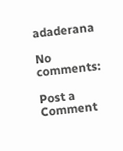adaderana

No comments:

Post a Comment